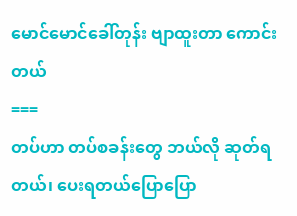မောင်မောင်ခေါ်တုန်း ဗျာထူးတာ ကောင်းတယ်
===
တပ်ဟာ တပ်စခန်းတွေ ဘယ်လို ဆုတ်ရတယ်၊ ပေးရတယ်ပြောပြော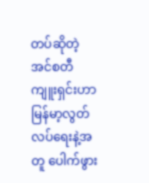တပ်ဆိုတဲ့ အင်စတီကျူးရှင်းဟာ မြန်မာ့လွတ်လပ်ရေးနဲ့အတူ ပေါက်ဖွား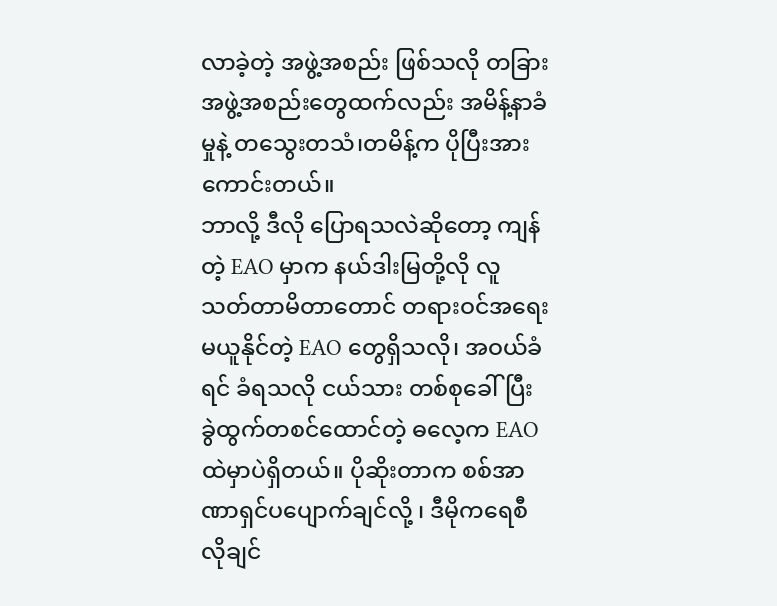လာခဲ့တဲ့ အဖွဲ့အစည်း ဖြစ်သလို တခြားအဖွဲ့အစည်းတွေထက်လည်း အမိန့်နာခံမှုနဲ့ တသွေးတသံ၊တမိန့်က ပိုပြီးအားကောင်းတယ်။
ဘာလို့ ဒီလို ပြောရသလဲဆိုတော့ ကျန်တဲ့ EAO မှာက နယ်ဒါးမြတို့လို လူသတ်တာမိတာတောင် တရားဝင်အရေးမယူနိုင်တဲ့ EAO တွေရှိသလို၊ အဝယ်ခံရင် ခံရသလို ငယ်သား တစ်စုခေါ်ပြီး ခွဲထွက်တစင်ထောင်တဲ့ ဓလေ့က EAO ထဲမှာပဲရှိတယ်။ ပိုဆိုးတာက စစ်အာဏာရှင်ပပျောက်ချင်လို့ ၊ ဒီမိုကရေစီလိုချင်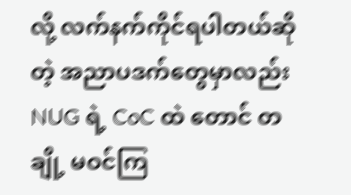လို့ လက်နက်ကိုင်ရပါတယ်ဆိုတဲ့ အညာပဒက်တွေမှာလည်း NUG ရဲ့ CoC ထဲ တောင် တချို့ မဝင်ကြ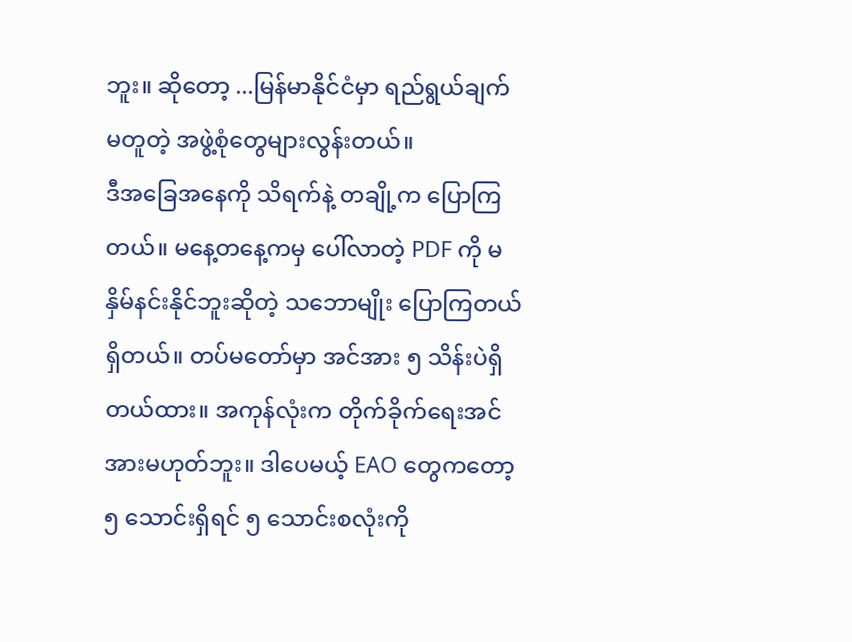ဘူး။ ဆိုတော့ ...မြန်မာနိုင်ငံမှာ ရည်ရွယ်ချက်မတူတဲ့ အဖွဲ့စုံတွေများလွန်းတယ်။
ဒီအခြေအနေကို သိရက်နဲ့ တချို့က ပြောကြတယ်။ မနေ့တနေ့ကမှ ပေါ်လာတဲ့ PDF ကို မနှိမ်နင်းနိုင်ဘူးဆိုတဲ့ သဘောမျိုး ပြောကြတယ်ရှိတယ်။ တပ်မတော်မှာ အင်အား ၅ သိန်းပဲရှိတယ်ထား။ အကုန်လုံးက တိုက်ခိုက်ရေးအင်အားမဟုတ်ဘူး။ ဒါပေမယ့် EAO တွေကတော့ ၅ သောင်းရှိရင် ၅ သောင်းစလုံးကို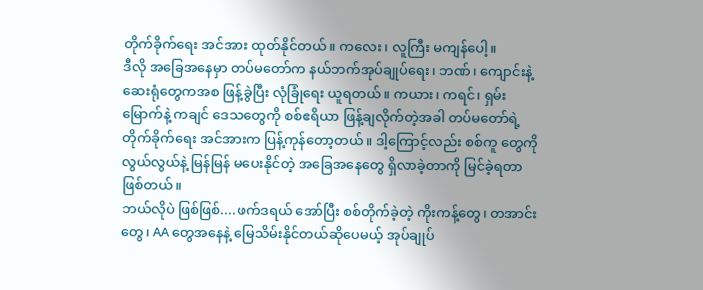တိုက်ခိုက်ရေး အင်အား ထုတ်နိုင်တယ်။ ကလေး၊ လူကြီး မကျန်ပေါ့။
ဒီလို အခြေအနေမှာ တပ်မတော်က နယ်ဘက်အုပ်ချုပ်ရေး၊ ဘဏ်၊ ကျောင်းနဲ့ ဆေးရုံတွေကအစ ဖြန့်ခွဲပြီး လုံခြုံရေး ယူရတယ်။ ကယား၊ ကရင်၊ ရှမ်းမြောက်နဲ့ ကချင် ဒေသတွေကို စစ်ဧရိယာ ဖြန့်ချလိုက်တဲ့အခါ တပ်မတော်ရဲ့ တိုက်ခိုက်ရေး အင်အားက ပြန့်ကုန်တော့တယ်။ ဒါ့ကြောင့်လည်း စစ်ကူ တွေကို လွယ်လွယ်နဲ့ မြန်မြန် မပေးနိုင်တဲ့ အခြေအနေတွေ ရှိလာခဲ့တာကို မြင်ခဲ့ရတာ ဖြစ်တယ်။
ဘယ်လိုပဲ ဖြစ်ဖြစ်....ဖက်ဒရယ် အော်ပြီး စစ်တိုက်ခဲ့တဲ့ ကိုးကန့်တွေ၊ တအာင်းတွေ၊ AA တွေအနေနဲ့ မြေသိမ်းနိုင်တယ်ဆိုပေမယ့် အုပ်ချုပ်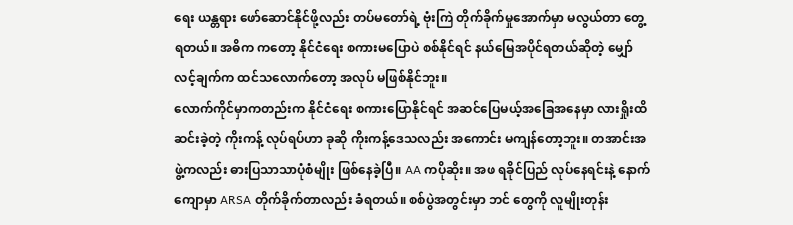ရေး ယန္တရား ဖော်ဆောင်နိုင်ဖို့လည်း တပ်မတော်ရဲ့ ဗုံးကြဲ တိုက်ခိုက်မှုအောက်မှာ မလွယ်တာ တွေ့ရတယ်။ အဓိက ကတော့ နိုင်ငံရေး စကားမပြောပဲ စစ်နိုင်ရင် နယ်မြေအပိုင်ရတယ်ဆိုတဲ့ မျှော်လင့်ချက်က ထင်သလောက်တော့ အလုပ် မဖြစ်နိုင်ဘူး။
လောက်ကိုင်မှာကတည်းက နိုင်ငံရေး စကားပြောနိုင်ရင် အဆင်ပြေမယ့်အခြေအနေမှာ လားရှိုးထိဆင်းခဲ့တဲ့ ကိုးကန့် လုပ်ရပ်ဟာ ခုဆို ကိုးကန့်ဒေသလည်း အကောင်း မကျန်တော့ဘူး။ တအာင်းအဖွဲ့ကလည်း ဓားပြသာသာပုံစံမျိုး ဖြစ်နေခဲ့ပြီ။ AA ကပိုဆိုး။ အဖ ရခိုင်ပြည် လုပ်နေရင်းနဲ့ နောက်ကျောမှာ ARSA တိုက်ခိုက်တာလည်း ခံရတယ်။ စစ်ပွဲအတွင်းမှာ ဘင် တွေကို လူမျိုးတုန်း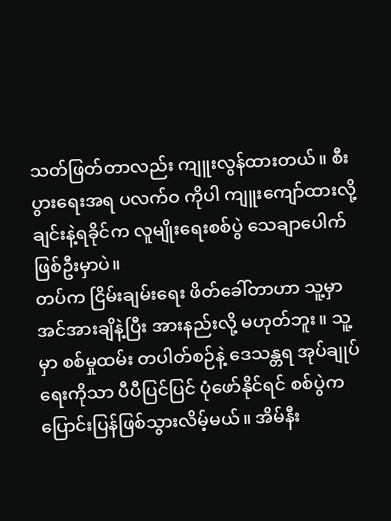သတ်ဖြတ်တာလည်း ကျူးလွန်ထားတယ်။ စီးပွားရေးအရ ပလက်ဝ ကိုပါ ကျူးကျော်ထားလို့ ချင်းနဲ့ရခိုင်က လူမျိုးရေးစစ်ပွဲ သေချာပေါက် ဖြစ်ဦးမှာပဲ။
တပ်က ငြိမ်းချမ်းရေး ဖိတ်ခေါ်တာဟာ သူ့မှာ အင်အားချိနဲ့ပြီး အားနည်းလို့ မဟုတ်ဘူး။ သူ့မှာ စစ်မှုထမ်း တပါတ်စဉ်နဲ့ ဒေသန္တရ အုပ်ချုပ်ရေးကိုသာ ပီပီပြင်ပြင် ပုံဖော်နိုင်ရင် စစ်ပွဲက ပြောင်းပြန်ဖြစ်သွားလိမ့်မယ်။ အိမ်နီး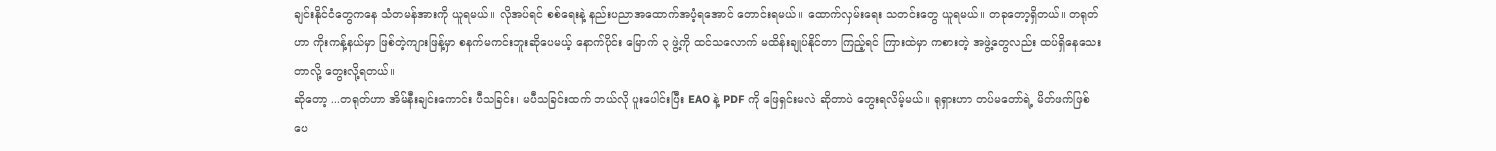ချင်းနိုင်ငံတွေကနေ သံတမန်အားကို ယူရမယ်။ လိုအပ်ရင် စစ်ရေးနဲ့ နည်းပညာအထောက်အပံ့ရအောင် တောင်းရမယ်။ ထောက်လှမ်းရေး သတင်းတွေ ယူရမယ်။ တခုတော့ရှိတယ်။ တရုတ်ဟာ ကိုးကန့်နယ်မှာ ဖြစ်တဲ့ကျားဖြန့်မှာ စနက်မကင်းဘူးဆိုပေမယ့် နောက်ပိုင်း မြောက် ၃ ဖွဲ့ကို ထင်သလောက် မထိန်းချုပ်နိုင်တာ ကြည့်ရင် ကြားထဲမှာ ကစားတဲ့ အဖွဲ့တွေလည်း ထပ်ရှိနေသေးတာလို့ တွေးလို့ရတယ်။
ဆိုတော့ ...တရုတ်ဟာ အိမ်နီးချင်းကောင်း ပီသခြင်း၊ မပီသခြင်းထက် ဘယ်လို ပူးပေါင်းပြီး EAO နဲ့ PDF ကို ဖြေရှင်းမလဲ ဆိုတာပဲ တွေးရလိမ့်မယ်။ ရုရှားဟာ တပ်မတော်ရဲ့ မိတ်ဖက်ဖြစ်ပေ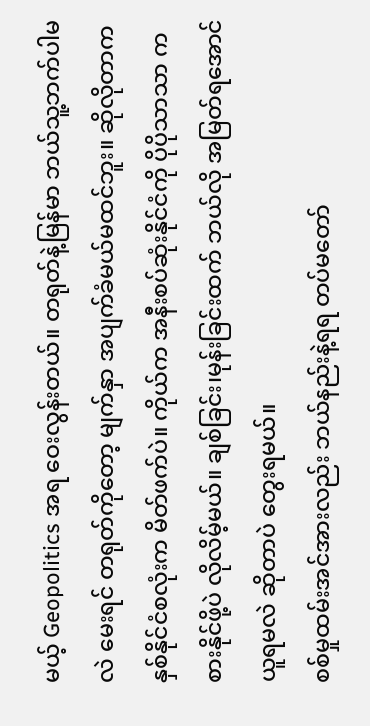မယ့် Geopolitics အရ ဝေးလွန်းတယ်။ တရုတ်နဲ့မြန်မာ ဘယ်သူ့ဘက်ပါမလဲ မေးရင် တရုတ်ကိုတော့ မျက်နှာ အပျက်ခံမယ်မထင်ဘူး။ ဆိုလိုတာက နှစ်နိုင်ငံစလုံးက မိတ်ဖက်ပဲ။ ကိုယ်က အနီးစပ်ဆုံးနိုင်ငံကို ပိုပိုသာသာ ကစားနိုင်ဖို့ပဲ လိုလိမ့်မယ်။ ချစ်ခြင်း၊မုန်းခြင်းထက် ဘယ်လို အမြတ်ရအောင် ယူရမလဲ ဆိုတာပဲ တွေးရမယ်။
စစ်မှုထမ်းအင်အားလည်း ဘယ်နည်းနဲ့ရရ တပ်မတော်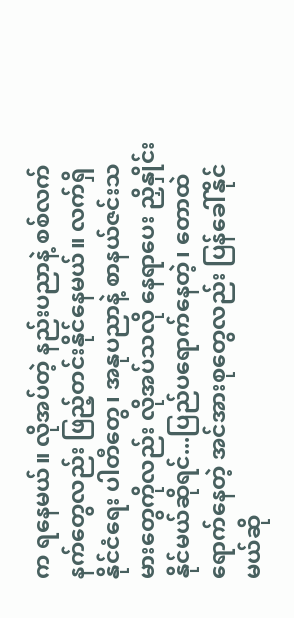က ရနေမယ်။ လိုအပ်တဲ့ နည်းပညာနဲ့ စစ်လက်နက်တွေလည်း ဖြည့်တင်းနိုင်နေမယ်။ လက်ရှိနိုင်ငံရေး ပါတီတွေ၊ အနုပညာနဲ့ စာနယ်ဇင်းသမားတွေကိုလည်း လိုအပ်သလို နေရာပေး ညှိနှိုင်း နိုင်မယ်ဆိုရင်...ပြည်ပရောက်နေတဲ့၊ တောထဲ ရောက်နေတဲ့ အင်အားစုတွေလည်း ပြန်ခေါ်နိုင်မယ်ဆို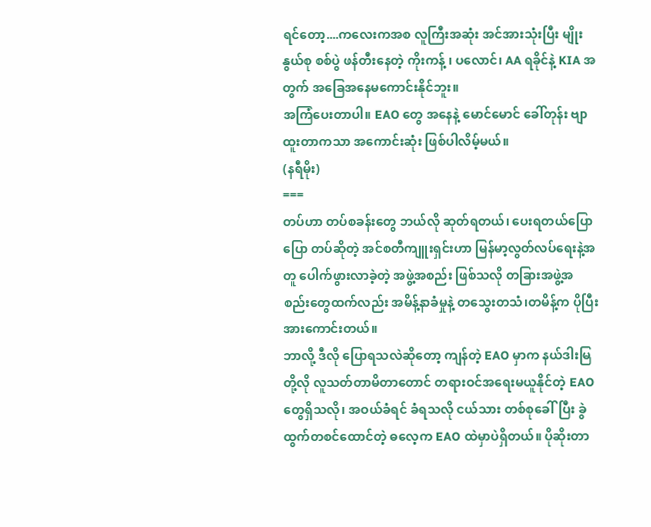ရင်တော့....ကလေးကအစ လူကြီးအဆုံး အင်အားသုံးပြီး မျိုးနွယ်စု စစ်ပွဲ ဖန်တီးနေတဲ့ ကိုးကန့် ၊ ပလောင်၊ AA ရခိုင်နဲ့ KIA အတွက် အခြေအနေမကောင်းနိုင်ဘူး။
အကြံပေးတာပါ။ EAO တွေ အနေနဲ့ မောင်မောင် ခေါ်တုန်း ဗျာထူးတာကသာ အကောင်းဆုံး ဖြစ်ပါလိမ့်မယ်။
(နရီမိုး)
===
တပ်ဟာ တပ်စခန်းတွေ ဘယ်လို ဆုတ်ရတယ်၊ ပေးရတယ်ပြောပြော တပ်ဆိုတဲ့ အင်စတီကျူးရှင်းဟာ မြန်မာ့လွတ်လပ်ရေးနဲ့အတူ ပေါက်ဖွားလာခဲ့တဲ့ အဖွဲ့အစည်း ဖြစ်သလို တခြားအဖွဲ့အစည်းတွေထက်လည်း အမိန့်နာခံမှုနဲ့ တသွေးတသံ၊တမိန့်က ပိုပြီးအားကောင်းတယ်။
ဘာလို့ ဒီလို ပြောရသလဲဆိုတော့ ကျန်တဲ့ EAO မှာက နယ်ဒါးမြတို့လို လူသတ်တာမိတာတောင် တရားဝင်အရေးမယူနိုင်တဲ့ EAO တွေရှိသလို၊ အဝယ်ခံရင် ခံရသလို ငယ်သား တစ်စုခေါ်ပြီး ခွဲထွက်တစင်ထောင်တဲ့ ဓလေ့က EAO ထဲမှာပဲရှိတယ်။ ပိုဆိုးတာ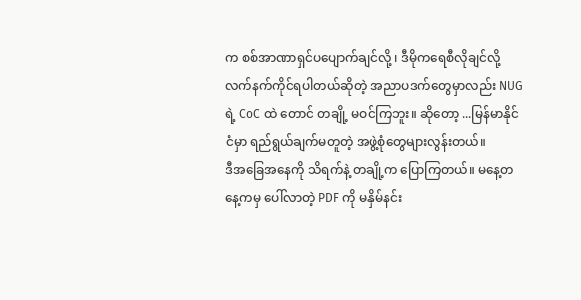က စစ်အာဏာရှင်ပပျောက်ချင်လို့ ၊ ဒီမိုကရေစီလိုချင်လို့ လက်နက်ကိုင်ရပါတယ်ဆိုတဲ့ အညာပဒက်တွေမှာလည်း NUG ရဲ့ CoC ထဲ တောင် တချို့ မဝင်ကြဘူး။ ဆိုတော့ ...မြန်မာနိုင်ငံမှာ ရည်ရွယ်ချက်မတူတဲ့ အဖွဲ့စုံတွေများလွန်းတယ်။
ဒီအခြေအနေကို သိရက်နဲ့ တချို့က ပြောကြတယ်။ မနေ့တနေ့ကမှ ပေါ်လာတဲ့ PDF ကို မနှိမ်နင်း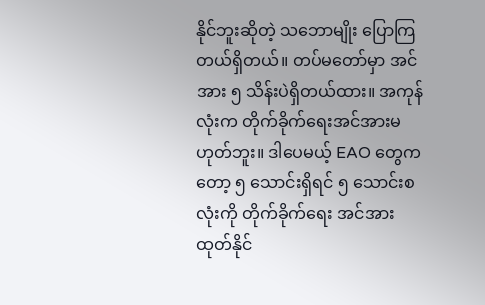နိုင်ဘူးဆိုတဲ့ သဘောမျိုး ပြောကြတယ်ရှိတယ်။ တပ်မတော်မှာ အင်အား ၅ သိန်းပဲရှိတယ်ထား။ အကုန်လုံးက တိုက်ခိုက်ရေးအင်အားမဟုတ်ဘူး။ ဒါပေမယ့် EAO တွေကတော့ ၅ သောင်းရှိရင် ၅ သောင်းစလုံးကို တိုက်ခိုက်ရေး အင်အား ထုတ်နိုင်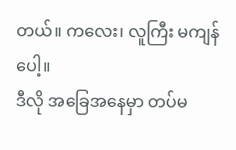တယ်။ ကလေး၊ လူကြီး မကျန်ပေါ့။
ဒီလို အခြေအနေမှာ တပ်မ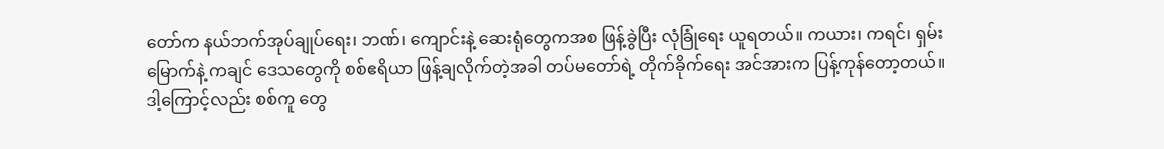တော်က နယ်ဘက်အုပ်ချုပ်ရေး၊ ဘဏ်၊ ကျောင်းနဲ့ ဆေးရုံတွေကအစ ဖြန့်ခွဲပြီး လုံခြုံရေး ယူရတယ်။ ကယား၊ ကရင်၊ ရှမ်းမြောက်နဲ့ ကချင် ဒေသတွေကို စစ်ဧရိယာ ဖြန့်ချလိုက်တဲ့အခါ တပ်မတော်ရဲ့ တိုက်ခိုက်ရေး အင်အားက ပြန့်ကုန်တော့တယ်။ ဒါ့ကြောင့်လည်း စစ်ကူ တွေ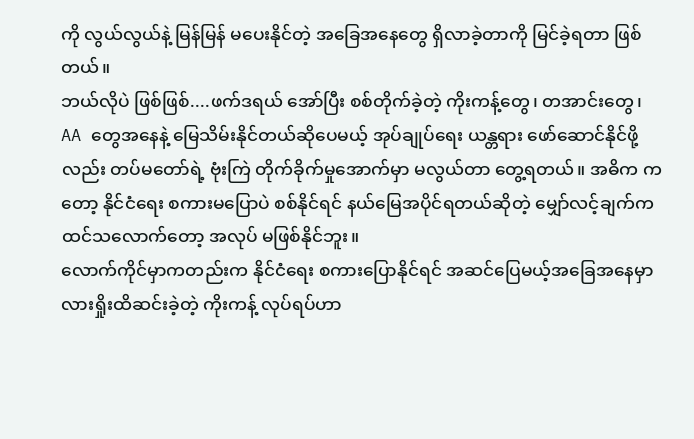ကို လွယ်လွယ်နဲ့ မြန်မြန် မပေးနိုင်တဲ့ အခြေအနေတွေ ရှိလာခဲ့တာကို မြင်ခဲ့ရတာ ဖြစ်တယ်။
ဘယ်လိုပဲ ဖြစ်ဖြစ်....ဖက်ဒရယ် အော်ပြီး စစ်တိုက်ခဲ့တဲ့ ကိုးကန့်တွေ၊ တအာင်းတွေ၊ AA တွေအနေနဲ့ မြေသိမ်းနိုင်တယ်ဆိုပေမယ့် အုပ်ချုပ်ရေး ယန္တရား ဖော်ဆောင်နိုင်ဖို့လည်း တပ်မတော်ရဲ့ ဗုံးကြဲ တိုက်ခိုက်မှုအောက်မှာ မလွယ်တာ တွေ့ရတယ်။ အဓိက ကတော့ နိုင်ငံရေး စကားမပြောပဲ စစ်နိုင်ရင် နယ်မြေအပိုင်ရတယ်ဆိုတဲ့ မျှော်လင့်ချက်က ထင်သလောက်တော့ အလုပ် မဖြစ်နိုင်ဘူး။
လောက်ကိုင်မှာကတည်းက နိုင်ငံရေး စကားပြောနိုင်ရင် အဆင်ပြေမယ့်အခြေအနေမှာ လားရှိုးထိဆင်းခဲ့တဲ့ ကိုးကန့် လုပ်ရပ်ဟာ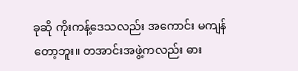ခုဆို ကိုးကန့်ဒေသလည်း အကောင်း မကျန်တော့ဘူး။ တအာင်းအဖွဲ့ကလည်း ဓား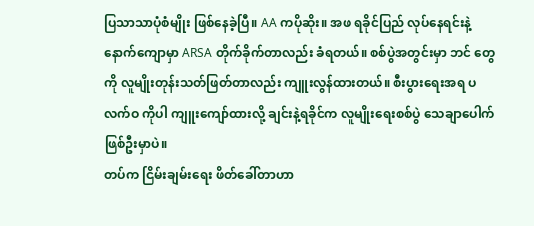ပြသာသာပုံစံမျိုး ဖြစ်နေခဲ့ပြီ။ AA ကပိုဆိုး။ အဖ ရခိုင်ပြည် လုပ်နေရင်းနဲ့ နောက်ကျောမှာ ARSA တိုက်ခိုက်တာလည်း ခံရတယ်။ စစ်ပွဲအတွင်းမှာ ဘင် တွေကို လူမျိုးတုန်းသတ်ဖြတ်တာလည်း ကျူးလွန်ထားတယ်။ စီးပွားရေးအရ ပလက်ဝ ကိုပါ ကျူးကျော်ထားလို့ ချင်းနဲ့ရခိုင်က လူမျိုးရေးစစ်ပွဲ သေချာပေါက် ဖြစ်ဦးမှာပဲ။
တပ်က ငြိမ်းချမ်းရေး ဖိတ်ခေါ်တာဟာ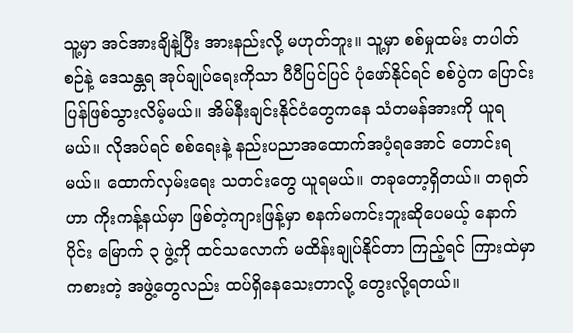သူ့မှာ အင်အားချိနဲ့ပြီး အားနည်းလို့ မဟုတ်ဘူး။ သူ့မှာ စစ်မှုထမ်း တပါတ်စဉ်နဲ့ ဒေသန္တရ အုပ်ချုပ်ရေးကိုသာ ပီပီပြင်ပြင် ပုံဖော်နိုင်ရင် စစ်ပွဲက ပြောင်းပြန်ဖြစ်သွားလိမ့်မယ်။ အိမ်နီးချင်းနိုင်ငံတွေကနေ သံတမန်အားကို ယူရမယ်။ လိုအပ်ရင် စစ်ရေးနဲ့ နည်းပညာအထောက်အပံ့ရအောင် တောင်းရမယ်။ ထောက်လှမ်းရေး သတင်းတွေ ယူရမယ်။ တခုတော့ရှိတယ်။ တရုတ်ဟာ ကိုးကန့်နယ်မှာ ဖြစ်တဲ့ကျားဖြန့်မှာ စနက်မကင်းဘူးဆိုပေမယ့် နောက်ပိုင်း မြောက် ၃ ဖွဲ့ကို ထင်သလောက် မထိန်းချုပ်နိုင်တာ ကြည့်ရင် ကြားထဲမှာ ကစားတဲ့ အဖွဲ့တွေလည်း ထပ်ရှိနေသေးတာလို့ တွေးလို့ရတယ်။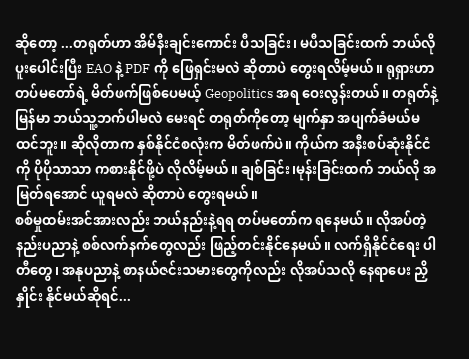ဆိုတော့ ...တရုတ်ဟာ အိမ်နီးချင်းကောင်း ပီသခြင်း၊ မပီသခြင်းထက် ဘယ်လို ပူးပေါင်းပြီး EAO နဲ့ PDF ကို ဖြေရှင်းမလဲ ဆိုတာပဲ တွေးရလိမ့်မယ်။ ရုရှားဟာ တပ်မတော်ရဲ့ မိတ်ဖက်ဖြစ်ပေမယ့် Geopolitics အရ ဝေးလွန်းတယ်။ တရုတ်နဲ့မြန်မာ ဘယ်သူ့ဘက်ပါမလဲ မေးရင် တရုတ်ကိုတော့ မျက်နှာ အပျက်ခံမယ်မထင်ဘူး။ ဆိုလိုတာက နှစ်နိုင်ငံစလုံးက မိတ်ဖက်ပဲ။ ကိုယ်က အနီးစပ်ဆုံးနိုင်ငံကို ပိုပိုသာသာ ကစားနိုင်ဖို့ပဲ လိုလိမ့်မယ်။ ချစ်ခြင်း၊မုန်းခြင်းထက် ဘယ်လို အမြတ်ရအောင် ယူရမလဲ ဆိုတာပဲ တွေးရမယ်။
စစ်မှုထမ်းအင်အားလည်း ဘယ်နည်းနဲ့ရရ တပ်မတော်က ရနေမယ်။ လိုအပ်တဲ့ နည်းပညာနဲ့ စစ်လက်နက်တွေလည်း ဖြည့်တင်းနိုင်နေမယ်။ လက်ရှိနိုင်ငံရေး ပါတီတွေ၊ အနုပညာနဲ့ စာနယ်ဇင်းသမားတွေကိုလည်း လိုအပ်သလို နေရာပေး ညှိနှိုင်း နိုင်မယ်ဆိုရင်...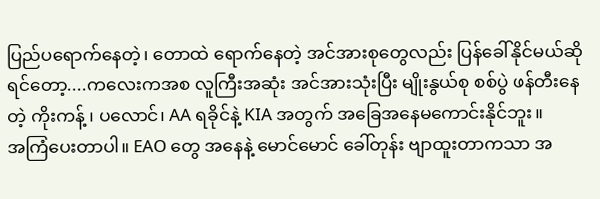ပြည်ပရောက်နေတဲ့၊ တောထဲ ရောက်နေတဲ့ အင်အားစုတွေလည်း ပြန်ခေါ်နိုင်မယ်ဆိုရင်တော့....ကလေးကအစ လူကြီးအဆုံး အင်အားသုံးပြီး မျိုးနွယ်စု စစ်ပွဲ ဖန်တီးနေတဲ့ ကိုးကန့် ၊ ပလောင်၊ AA ရခိုင်နဲ့ KIA အတွက် အခြေအနေမကောင်းနိုင်ဘူး။
အကြံပေးတာပါ။ EAO တွေ အနေနဲ့ မောင်မောင် ခေါ်တုန်း ဗျာထူးတာကသာ အ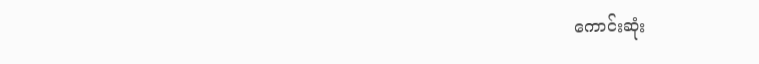ကောင်းဆုံး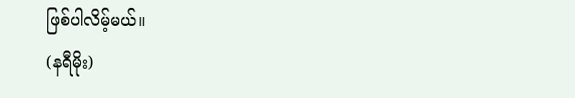ဖြစ်ပါလိမ့်မယ်။
(နရီမိုး)